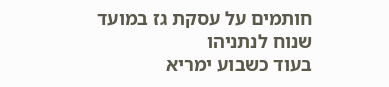חותמים על עסקת גז במועד שנוח לנתניהו
בעוד כשבוע ימריא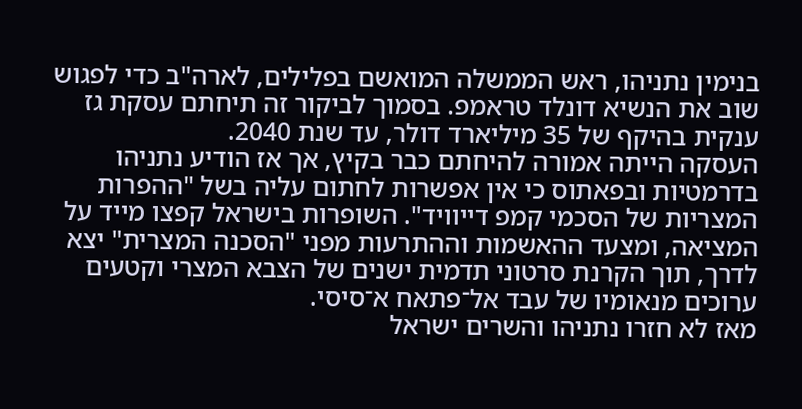בנימין נתניהו, ראש הממשלה המואשם בפלילים, לארה"ב כדי לפגוש שוב את הנשיא דונלד טראמפ. בסמוך לביקור זה תיחתם עסקת גז ענקית בהיקף של 35 מיליארד דולר, עד שנת 2040.
העסקה הייתה אמורה להיחתם כבר בקיץ, אך אז הודיע נתניהו בדרמטיות ובפאתוס כי אין אפשרות לחתום עליה בשל "ההפרות המצריות של הסכמי קמפ דייוויד". השופרות בישראל קפצו מייד על המציאה, ומצעד ההאשמות וההתרעות מפני "הסכנה המצרית" יצא לדרך, תוך הקרנת סרטוני תדמית ישנים של הצבא המצרי וקטעים ערוכים מנאומיו של עבד אל־פתאח א־סיסי.
מאז לא חזרו נתניהו והשרים ישראל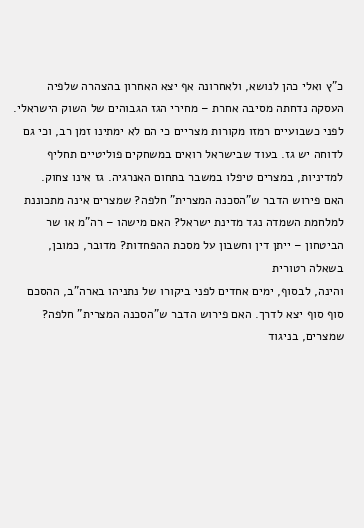כ"ץ ואלי כהן לנושא, ולאחרונה אף יצא האחרון בהצהרה שלפיה העסקה נדחתה מסיבה אחרת – מחירי הגז הגבוהים של השוק הישראלי. לפני כשבועיים רמזו מקורות מצריים כי הם לא ימתינו זמן רב, וכי גם לדוחה יש גז. בעוד שבישראל רואים במשחקים פוליטיים תחליף למדיניות, במצרים טיפלו במשבר בתחום האנרגיה. גז אינו צחוק.
האם פירוש הדבר ש"הסכנה המצרית" חלפה? שמצרים אינה מתכוננת למלחמת השמדה נגד מדינת ישראל? האם מישהו – רה"מ או שר הביטחון – ייתן דין וחשבון על מסכת ההפחדות? מדובר, כמובן, בשאלה רטורית
והינה, לבסוף, ימים אחדים לפני ביקורו של נתניהו בארה"ב, ההסכם סוף סוף יצא לדרך. האם פירוש הדבר ש"הסכנה המצרית" חלפה? שמצרים, בניגוד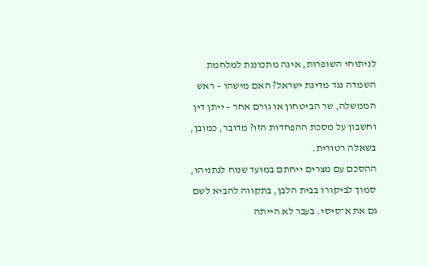לניתוחי השופרות, אינה מתכוננת למלחמת השמדה נגד מדינת ישראל? האם מישהו – ראש הממשלה, שר הביטחון או גורם אחר – ייתן דין וחשבון על מסכת ההפחדות הזו? מדובר, כמובן, בשאלה רטורית.
ההסכם עם מצרים ייחתם במועד שנוח לנתניהו, סמוך לביקורו בבית הלבן, בתקווה להביא לשם גם את א־סיסי. בעבר לא הייתה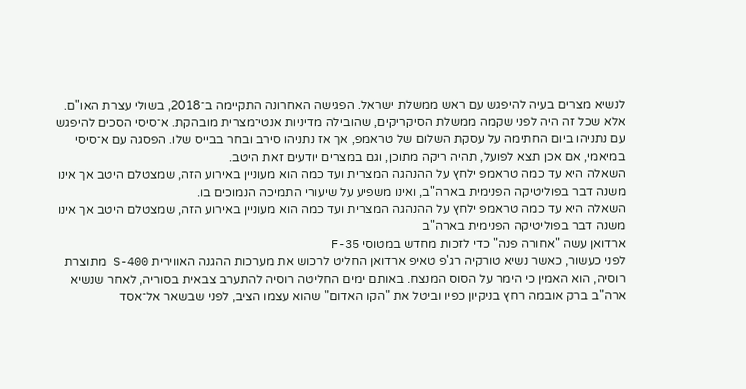לנשיא מצרים בעיה להיפגש עם ראש ממשלת ישראל. הפגישה האחרונה התקיימה ב־2018, בשולי עצרת האו"ם.
אלא שכל זה היה לפני שקמה ממשלת הסיקריקים, שהובילה מדיניות אנטי־מצרית מובהקת. א־סיסי הסכים להיפגש עם נתניהו ביום החתימה על עסקת השלום של טראמפ, אך אז נתניהו סירב ובחר בבייס שלו. הפסגה עם א־סיסי במיאמי, אם אכן תצא לפועל, תהיה ריקה מתוכן, וגם במצרים יודעים זאת היטב.
השאלה היא עד כמה טראמפ ילחץ על ההנהגה המצרית ועד כמה הוא מעוניין באירוע הזה, שמצטלם היטב אך אינו משנה דבר בפוליטיקה הפנימית בארה"ב, ואינו משפיע על שיעורי התמיכה הנמוכים בו.
השאלה היא עד כמה טראמפ ילחץ על ההנהגה המצרית ועד כמה הוא מעוניין באירוע הזה, שמצטלם היטב אך אינו משנה דבר בפוליטיקה הפנימית בארה"ב
ארדואן עשה "אחורה פנה" כדי לזכות מחדש במטוסי F-35
לפני כעשור, כאשר נשיא טורקיה רג'פ טאיפ ארדואן החליט לרכוש את מערכות ההגנה האווירית S-400 מתוצרת רוסיה, הוא האמין כי הימר על הסוס המנצח. באותם ימים החליטה רוסיה להתערב צבאית בסוריה, לאחר שנשיא ארה"ב ברק אובמה רחץ בניקיון כפיו וביטל את "הקו האדום" שהוא עצמו הציב, לפני שבשאר אל־אסד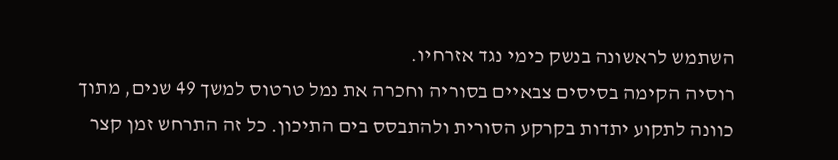השתמש לראשונה בנשק כימי נגד אזרחיו.
רוסיה הקימה בסיסים צבאיים בסוריה וחכרה את נמל טרטוס למשך 49 שנים, מתוך כוונה לתקוע יתדות בקרקע הסורית ולהתבסס בים התיכון. כל זה התרחש זמן קצר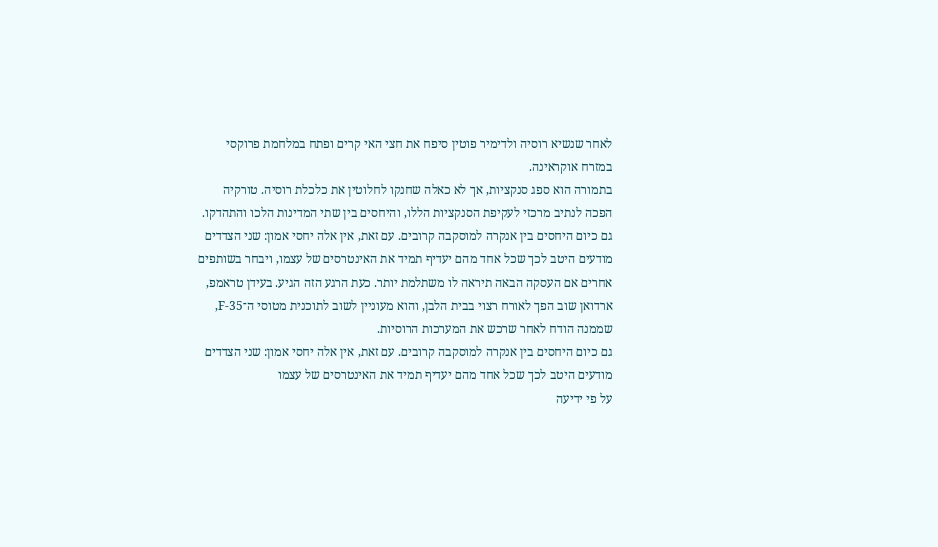לאחר שנשיא רוסיה ולדימיר פוטין סיפח את חצי האי קרים ופתח במלחמת פרוקסי במזרח אוקראינה.
בתמורה הוא ספג סנקציות, אך לא כאלה שחנקו לחלוטין את כלכלת רוסיה. טורקיה הפכה לנתיב מרכזי לעקיפת הסנקציות הללו, והיחסים בין שתי המדינות הלכו והתהדקו.
גם כיום היחסים בין אנקרה למוסקבה קרובים. עם זאת, אין אלה יחסי אמון: שני הצדדים מודעים היטב לכך שכל אחד מהם יעדיף תמיד את האינטרסים של עצמו, ויבחר בשותפים אחרים אם העסקה הבאה תיראה לו משתלמת יותר. כעת הרגע הזה הגיע. בעידן טראמפ, ארדואן שוב הפך לאורח רצוי בבית הלבן, והוא מעוניין לשוב לתוכנית מטוסי ה־F-35, שממנה הודח לאחר שרכש את המערכות הרוסיות.
גם כיום היחסים בין אנקרה למוסקבה קרובים. עם זאת, אין אלה יחסי אמון: שני הצדדים מודעים היטב לכך שכל אחד מהם יעדיף תמיד את האינטרסים של עצמו
על פי ידיעה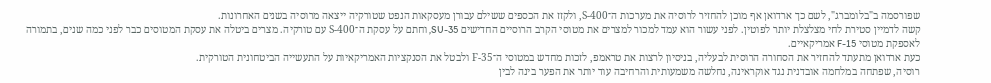שפורסמה ב"בלומברג", לשם כך ארדואן אף מוכן להחזיר לרוסיה את מערכות ה־S-400, ולקזז את הכספים ששילם עבורן מעסקאות הנפט שטורקיה ייצאה מרוסיה בשנים האחרונות.
קשה לדמיין סטירת לחי מצלצלת יותר לפוטין. לפני עשור הוא עמד למכור למצרים את מטוסי הקרב הרוסיים החדישים SU-35, וחתם על עסקת ה־S-400 עם טורקיה. מצרים ביטלה את עסקת המטוסים כבר לפני כמה שנים, בתמורה לאספקת מטוסי F-15 אמריקאיים.
כעת ארדואן מתעתד להחזיר את הסחורה הרוסית לבעליה, בניסיון לרצות את טראמפ, לזכות מחדש במטוסי ה־F-35 ולבטל את הסנקציות האמריקאיות על התעשייה הביטחונית הטורקית.
רוסיה, שפתחה במלחמה אובדנית נגד אוקראינה, נחלשה משמעותית והרחיבה עוד יותר את הפער בינה לבין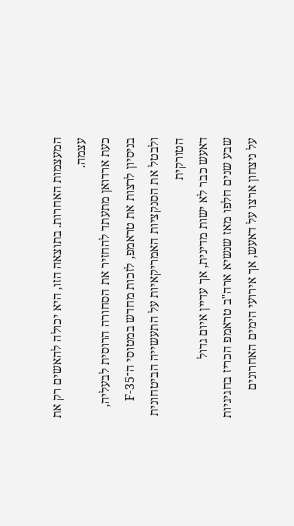המעצמות האחרות. בתוצאה הזו, היא יכולה להאשים רק את עצמה.
כעת ארדואן מתעתד להחזיר את הסחורה הרוסית לבעליה, בניסיון לרצות את טראמפ, לזכות מחדש במטוסי ה־F-35 ולבטל את הסנקציות האמריקאיות על התעשייה הביטחונית הטורקית
דאעש כבר לא ישות מדינית, אך עדיין איום גדול
שבע שנים חלפו מאז שנשיא ארה"ב טראמפ הכריז בחגיגיות על ניצחון ארצו על דאעש, אך אירועי הימים האחרונים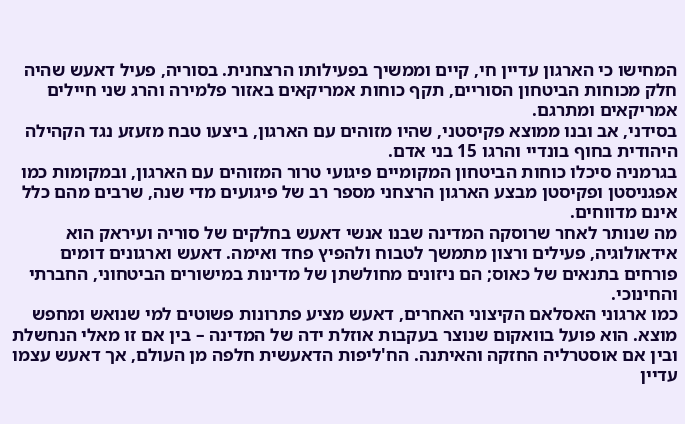המחישו כי הארגון עדיין חי, קיים וממשיך בפעילותו הרצחנית. בסוריה, פעיל דאעש שהיה חלק מכוחות הביטחון הסוריים, תקף כוחות אמריקאים באזור פלמירה והרג שני חיילים אמריקאים ומתרגם.
בסידני, אב ובנו ממוצא פקיסטני, שהיו מזוהים עם הארגון, ביצעו טבח מזעזע נגד הקהילה היהודית בחוף בונדיי והרגו 15 בני אדם.
בגרמניה סיכלו כוחות הביטחון המקומיים פיגועי טרור המזוהים עם הארגון, ובמקומות כמו אפגניסטן ופקיסטן מבצע הארגון הרצחני מספר רב של פיגועים מדי שנה, שרבים מהם כלל אינם מדווחים.
מה שנותר לאחר שרוסקה המדינה שבנו אנשי דאעש בחלקים של סוריה ועיראק הוא אידאולוגיה, פעילים ורצון מתמשך לטבוח ולהפיץ פחד ואימה. דאעש וארגונים דומים פורחים בתנאים של כאוס; הם ניזונים מחולשתן של מדינות במישורים הביטחוני, החברתי והחינוכי.
כמו ארגוני האסלאם הקיצוני האחרים, דאעש מציע פתרונות פשוטים למי שנואש ומחפש מוצא. הוא פועל בוואקום שנוצר בעקבות אוזלת ידה של המדינה – בין אם זו מאלי הנחשלת ובין אם אוסטרליה החזקה והאיתנה. הח'ליפות הדאעשית חלפה מן העולם, אך דאעש עצמו עדיין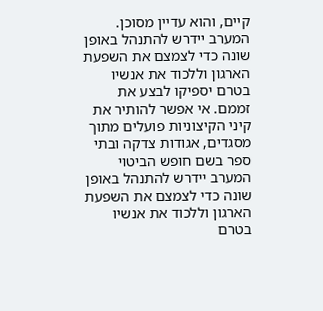קיים, והוא עדיין מסוכן.
המערב יידרש להתנהל באופן שונה כדי לצמצם את השפעת הארגון וללכוד את אנשיו בטרם יספיקו לבצע את זממם. אי אפשר להותיר את קיני הקיצוניות פועלים מתוך מסגדים, אגודות צדקה ובתי ספר בשם חופש הביטוי
המערב יידרש להתנהל באופן שונה כדי לצמצם את השפעת הארגון וללכוד את אנשיו בטרם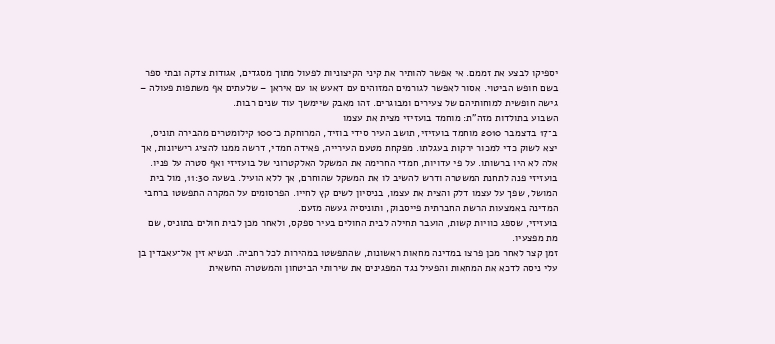יספיקו לבצע את זממם. אי אפשר להותיר את קיני הקיצוניות לפעול מתוך מסגדים, אגודות צדקה ובתי ספר בשם חופש הביטוי. אסור לאפשר לגורמים המזוהים עם דאעש או עם איראן – שלעתים אף משתפות פעולה – גישה חופשית למוחותיהם של צעירים ומבוגרים. זהו מאבק שיימשך עוד שנים רבות.
השבוע בתולדות מזה"ת: מוחמד בועזיזי מצית את עצמו
ב־17 בדצמבר 2010 מוחמד בועזיזי, תושב העיר סידי בוזיד, המרוחקת כ־100 קילומטרים מהבירה תוניס, יצא לשוק כדי למכור ירקות בעגלתו. מפקחת מטעם העירייה, פאידה חמדי, דרשה ממנו להציג רישיונות, אך אלה לא היו ברשותו. על פי עדויות, חמדי החרימה את המשקל האלקטרוני של בועזיזי ואף סטרה על פניו.
בועזיזי פנה לתחנת המשטרה ודרש להשיב לו את המשקל שהוחרם, אך ללא הועיל. בשעה 11:30, מול בית המושל, שפך על עצמו דלק והצית את עצמו, בניסיון לשים קץ לחייו. הפרסומים על המקרה התפשטו ברחבי המדינה באמצעות הרשת החברתית פייסבוק, ותוניסיה געשה מזעם.
בועזיזי, שספג כוויות קשות, הועבר תחילה לבית החולים בעיר ספקס, ולאחר מכן לבית חולים בתוניס, שם מת מפצעיו.
זמן קצר לאחר מכן פרצו במדינה מחאות ראשונות, שהתפשטו במהירות לכל רחביה. הנשיא זין אל־עאבדין בן עלי ניסה לדכא את המחאות והפעיל נגד המפגינים את שירותי הביטחון והמשטרה החשאית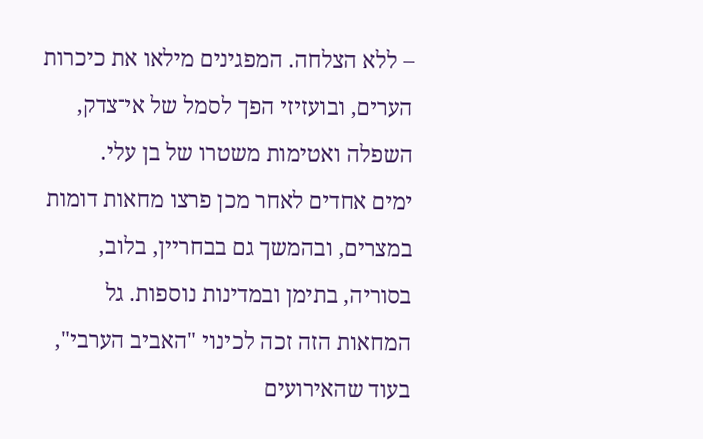– ללא הצלחה. המפגינים מילאו את כיכרות הערים, ובועזיזי הפך לסמל של אי־צדק, השפלה ואטימות משטרו של בן עלי.
ימים אחדים לאחר מכן פרצו מחאות דומות במצרים, ובהמשך גם בבחריין, בלוב, בסוריה, בתימן ובמדינות נוספות. גל המחאות הזה זכה לכינוי "האביב הערבי", בעוד שהאירועים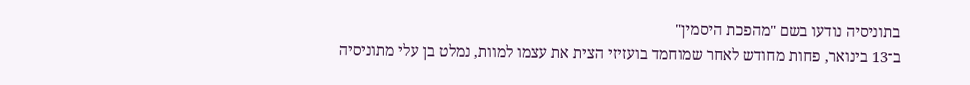בתוניסיה נודעו בשם "מהפכת היסמין"
ב־13 בינואר, פחות מחודש לאחר שמוחמד בועזיזי הצית את עצמו למוות, נמלט בן עלי מתוניסיה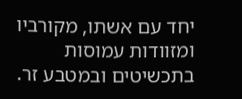יחד עם אשתו, מקורביו ומזוודות עמוסות בתכשיטים ובמטבע זר.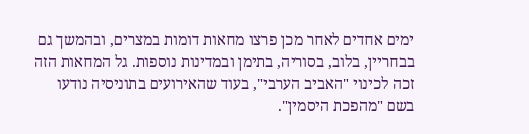ימים אחדים לאחר מכן פרצו מחאות דומות במצרים, ובהמשך גם בבחריין, בלוב, בסוריה, בתימן ובמדינות נוספות. גל המחאות הזה זכה לכינוי "האביב הערבי", בעוד שהאירועים בתוניסיה נודעו בשם "מהפכת היסמין".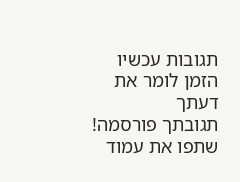תגובות עכשיו הזמן לומר את דעתך
תגובתך פורסמה! שתפו את עמוד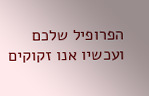הפרופיל שלכם
ועכשיו אנו זקוקים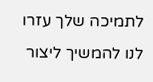לתמיכה שלך עזרו לנו להמשיך ליצור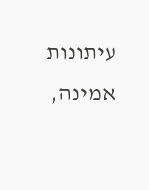עיתונות אמינה,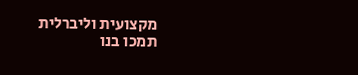מקצועית וליברלית
תמכו בנו